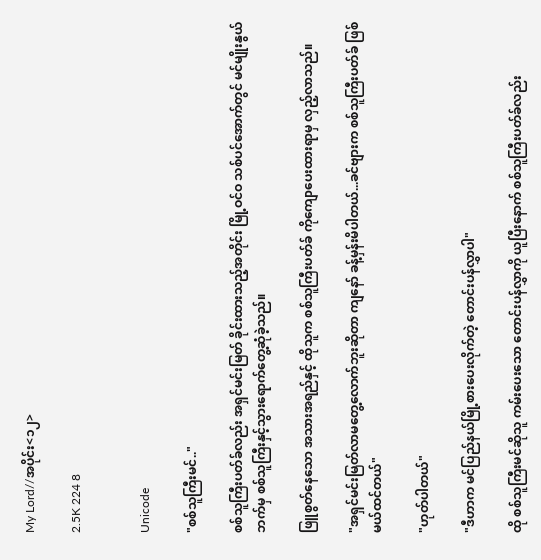My Lord//အပိုင်း<၁၂>

2.5K 224 8


Unicode

"စစ်သူကြီးမင်.."

စစ်သူကြီးပတ်ခ်လည်း အရှင်မင်းမြတ် ခိုင်းထားသည့်အတိုင်း မြို့ဝင်ဝ သစ်ပင်အောက်တွင် မင်မျိုးနွယ်ဘက်မှ စစ်သူကြီးနှင့်သွားရောက်တွေ့ဆုံခဲ့သည်။

ဖြူစွတ်နေသော အသားအရည်နှင့် ထိုသူက စစ်သူကြီးပတ်ခ် ကိုကျောပေးထားရာမှ လှည့်လာသည်။

"အရှင်မင်းမြတ်လာမတွေ့လောက်ဘူးဆိုတာ ကျနော် ခန့်မှန်းမိပါတယ်...ခင်ဗျားက စစ်သူကြီးပတ်ခ် ဖြစ်မယ်ထင်တယ်"

"ဟုတ်ပါတယ်"

"ဒီဟာက မင်ပြည်နယ်မြို့စားပေးလိုက်တဲ့ တောင်းပန်လွှာပါ"

ထို စစ်သူကြီးမင်ဆိုသူ ကမ်းပေးသော တောင်းပန်လွှာကို ယူပြီးနောက် စစ်သူကြီးပတ်ခ်လည်း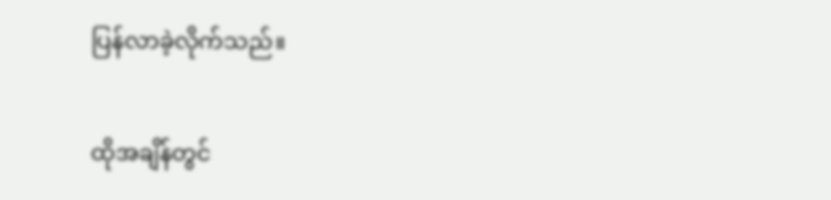ပြန်လာခဲ့လိုက်သည်။

ထိုအချိန်တွင်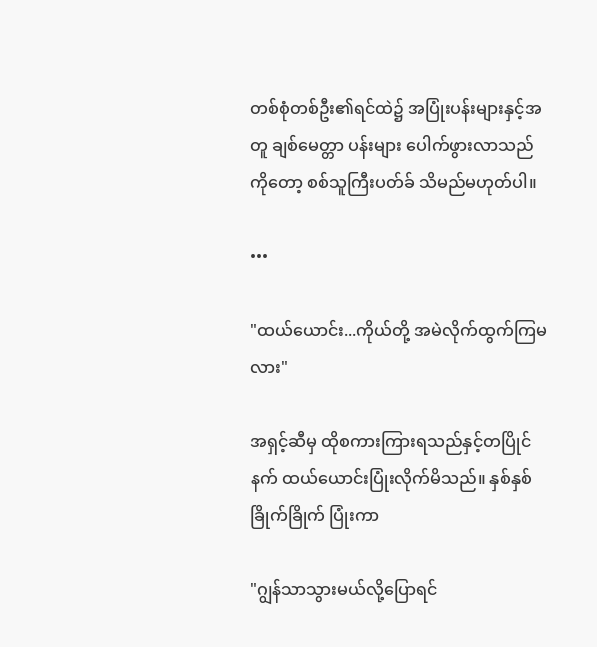တစ်စုံတစ်ဦး၏ရင်ထဲ၌ အပြုံးပန်းများနှင့်အတူ ချစ်မေတ္တာ ပန်းများ ပေါက်ဖွားလာသည်ကိုတော့ စစ်သူကြီးပတ်ခ် သိမည်မဟုတ်ပါ။

•••

"ထယ်ယောင်း...ကိုယ်တို့ အမဲလိုက်ထွက်ကြမလား"

အရှင့်ဆီမှ ထိုစကားကြားရသည်နှင့်တပြိုင်နက် ထယ်ယောင်းပြုံးလိုက်မိသည်။ နှစ်နှစ်ခြိုက်ခြိုက် ပြုံးကာ

"ဂျွန်သာသွားမယ်လို့ပြောရင်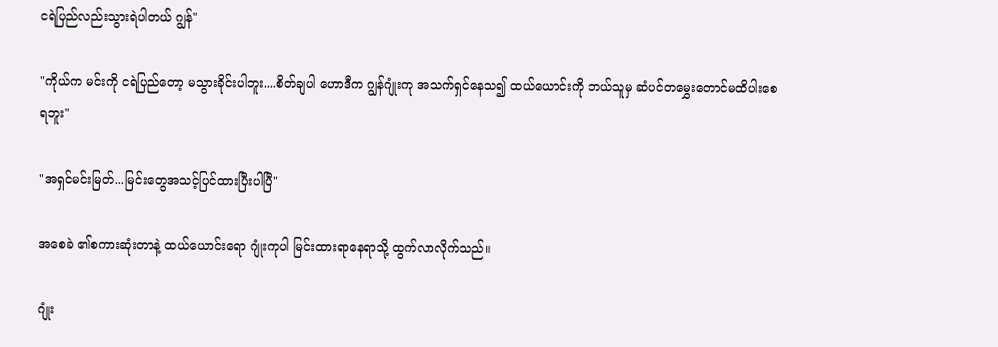ငရဲပြည်လည်းသွားရဲပါတယ် ဂျွန်"

"ကိုယ်က မင်းကို ငရဲပြည်တော့ မသွားခိုင်းပါဘူး....စိတ်ချပါ ဟောဒီက ဂျွန်ဂျုံးကု အသက်ရှင်နေသ၍ ထယ်ယောင်းကို ဘယ်သူမှ ဆံပင်တမွှေးတောင်မထိပါးစေရဘူး"

"အရှင်မင်းမြတ်...မြင်းတွေအသင့်ပြင်ထားပြီးပါပြီ"

အစေခဲ ၏စကားဆုံးတာနဲ့ ထယ်ယောင်းရော ဂျုံးကုပါ မြင်းထားရာနေရာသို့ ထွက်လာလိုက်သည်။

ဂျုံး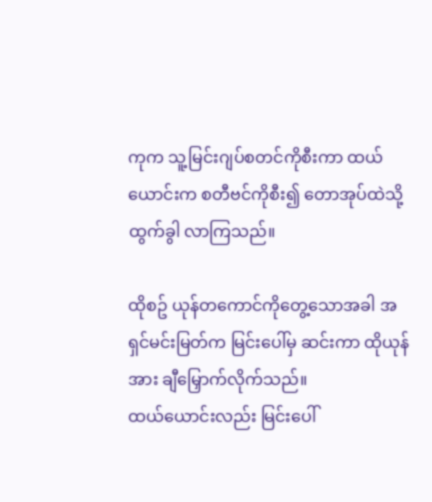ကုက သူ့မြင်းဂျပ်စတင်ကိုစီးကာ ထယ်ယောင်းက စတီဗင်ကိုစီး၍ တောအုပ်ထဲသို့ထွက်ခွါ လာကြသည်။

ထိုစဥ် ယုန်တကောင်ကိုတွေ့သောအခါ အရှင်မင်းမြတ်က မြင်းပေါ်မှ ဆင်းကာ ထိုယုန်အား ချီမြှောက်လိုက်သည်။
ထယ်ယောင်းလည်း မြင်းပေါ်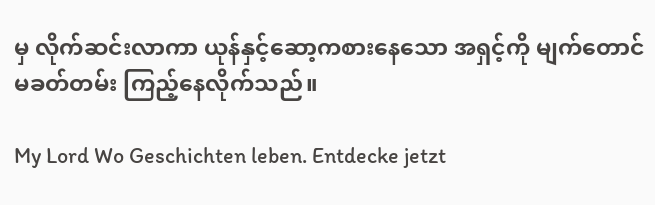မှ လိုက်ဆင်းလာကာ ယုန်နှင့်ဆော့ကစားနေသော အရှင့်ကို မျက်တောင်မခတ်တမ်း ကြည့်နေလိုက်သည်။

My Lord Wo Geschichten leben. Entdecke jetzt